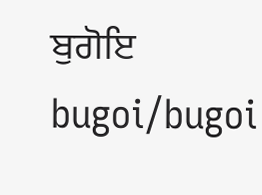ਬੁਗੋਇ
bugoi/bugoi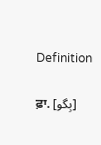Definition

ਫ਼ਾ. [بِگو]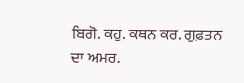ਬਿਗੋ. ਕਹੁ. ਕਥਨ ਕਰ. ਗੁਫ਼ਤਨ ਦਾ ਅਮਰ.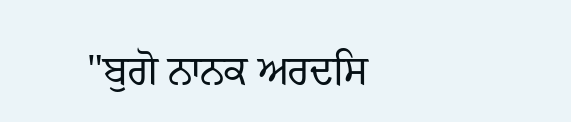"ਬੁਗੋ ਨਾਨਕ ਅਰਦਸਿ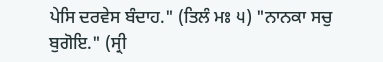ਪੇਸਿ ਦਰਵੇਸ ਬੰਦਾਹ." (ਤਿਲੰ ਮਃ ੫) "ਨਾਨਕਾ ਸਚੁ ਬੁਗੋਇ." (ਸ੍ਰੀ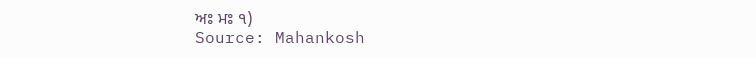ਅਃ ਮਃ ੧)
Source: Mahankosh